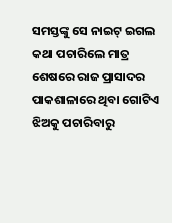ସମସ୍ତଙ୍କୁ ସେ ନାଇଟ୍ ଇଗଲ କଥା ପଚାରିଲେ ମାତ୍ର ଶେଷରେ ରାଜ ପ୍ରାସାଦର ପାକଶାଳାରେ ଥିବା ଗୋଟିଏ ଝିଅକୁ ପଚାରିବାରୁ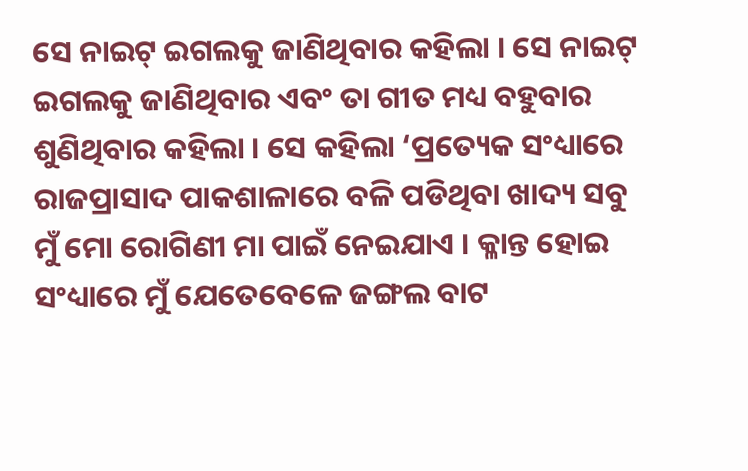ସେ ନାଇଟ୍ ଇଗଲକୁ ଜାଣିଥିବାର କହିଲା । ସେ ନାଇଟ୍ ଇଗଲକୁ ଜାଣିଥିବାର ଏବଂ ତା ଗୀତ ମଧ୍ୟ ବହୁବାର ଶୁଣିଥିବାର କହିଲା । ସେ କହିଲା ‘ପ୍ରତ୍ୟେକ ସଂଧ୍ୟାରେ ରାଜପ୍ରାସାଦ ପାକଶାଳାରେ ବଳି ପଡିଥିବା ଖାଦ୍ୟ ସବୁ ମୁଁ ମୋ ରୋଗିଣୀ ମା ପାଇଁ ନେଇଯାଏ । କ୍ଳାନ୍ତ ହୋଇ ସଂଧ୍ୟାରେ ମୁଁ ଯେତେବେଳେ ଜଙ୍ଗଲ ବାଟ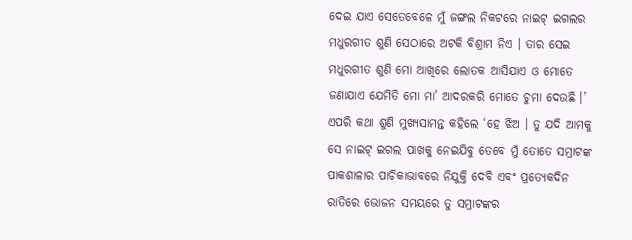ଦେଇ ଯାଏ ସେତେବେଳେ ମୁଁ ଜଙ୍ଗଲ ନିକଟରେ ନାଇଟ୍ ଇଗଲର ମଧୁରଗୀତ ଶୁଣି ସେଠାରେ ଅଟକି ବିଶ୍ରାମ ନିଏ । ତାର ସେଇ ମଧୁରଗୀତ ଶୁଣି ମୋ ଆଖିରେ ଲୋତକ ଆସିଯାଏ ଓ ମୋତେ ଜଣାଯାଏ ଯେମିତି ମୋ ମା’ ଆଦରକରି ମୋତେ ଚୁମା ଦେଉଛି ।’
ଏପରି କଥା ଶୁଣି ମୁଖ୍ୟସାମନ୍ତ କହିଲେ ‘ହେ ଝିଅ । ତୁ ଯଦି ଆମକୁ ସେ ନାଇଟ୍ ଇଗଲ ପାଖକୁ ନେଇଯିବୁ ତେବେ ମୁଁ ତୋତେ ସମ୍ରାଟଙ୍କ ପାକଶାଳାର ପାଚିକାଭାବରେ ନିଯୁକ୍ତି ଦେବି ଏବଂ ପ୍ରତ୍ୟେକଦିନ ରାତିରେ ଭୋଜନ ସମୟରେ ତୁ ସମ୍ରାଟଙ୍କର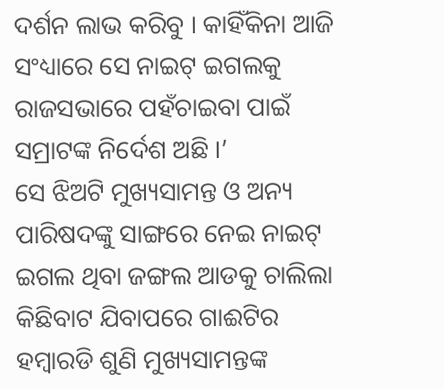ଦର୍ଶନ ଲାଭ କରିବୁ । କାହିଁକିନା ଆଜି ସଂଧ୍ୟାରେ ସେ ନାଇଟ୍ ଇଗଲକୁ ରାଜସଭାରେ ପହଁଚାଇବା ପାଇଁ ସମ୍ରାଟଙ୍କ ନିର୍ଦେଶ ଅଛି ।’
ସେ ଝିଅଟି ମୁଖ୍ୟସାମନ୍ତ ଓ ଅନ୍ୟ ପାରିଷଦଙ୍କୁ ସାଙ୍ଗରେ ନେଇ ନାଇଟ୍ ଇଗଲ ଥିବା ଜଙ୍ଗଲ ଆଡକୁ ଚାଲିଲା କିଛିବାଟ ଯିବାପରେ ଗାଈଟିର ହମ୍ବାରଡି ଶୁଣି ମୁଖ୍ୟସାମନ୍ତଙ୍କ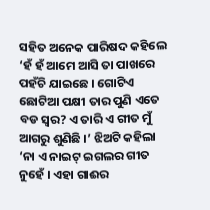ସହିତ ଅନେକ ପାରିଷଦ କହିଲେ ‘ହଁ ହଁ ଆମେ ଆସି ତା ପାଖରେ ପହଁଚି ଯାଇଛେ । ଗୋଟିଏ ଛୋଟିଆ ପକ୍ଷୀ ତାର ପୁଣି ଏତେ ବଡ ସ୍ୱର? ଏ ତାରି ଏ ଗୀତ ମୁଁ ଆଗରୁ ଶୁଣିଛି ।’ ଝିଅଟି କହିଲା ‘ନା ଏ ନାଇଟ୍ ଇଗଲର ଗୀତ ନୁହେଁ । ଏହା ଗାଈର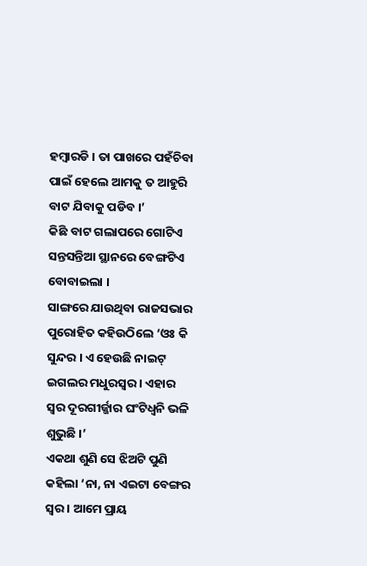ହମ୍ବାରଡି । ତା ପାଖରେ ପହଁଚିବା ପାଇଁ ହେଲେ ଆମକୁ ତ ଆହୁରି ବାଟ ଯିବାକୁ ପଡିବ ।’
କିଛି ବାଟ ଗଲାପରେ ଗୋଟିଏ ସନ୍ତସନ୍ତିଆ ସ୍ଥାନରେ ବେଙ୍ଗଟିଏ ବୋବାଇଲା ।
ସାଙ୍ଗରେ ଯାଉଥିବା ରାଜସଭାର ପୁରୋହିତ କହିଉଠିଲେ ‘ଓଃ କି ସୁନ୍ଦର । ଏ ହେଉଛି ନାଇଟ୍ ଇଗଲର ମଧୁରସ୍ୱର । ଏହାର ସ୍ୱର ଦୂରଗୀର୍ଜ୍ଜାର ଘଂଟିଧ୍ୱନି ଭଳି ଶୁଭୁଛି ।’
ଏକଥା ଶୁଣି ସେ ଝିଅଟି ପୁଣି କହିଲା ‘ନା, ନା ଏଇଟା ବେଙ୍ଗର ସ୍ୱର । ଆମେ ପ୍ରାୟ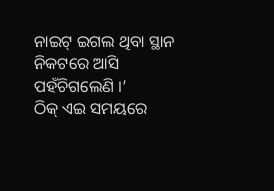ନାଇଟ୍ ଇଗଲ ଥିବା ସ୍ଥାନ ନିକଟରେ ଆସି ପହଁଚିଗଲେଣି ।’
ଠିକ୍ ଏଇ ସମୟରେ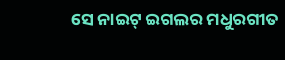ସେ ନାଇଟ୍ ଇଗଲର ମଧୁରଗୀତ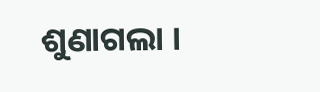ଶୁଣାଗଲା ।